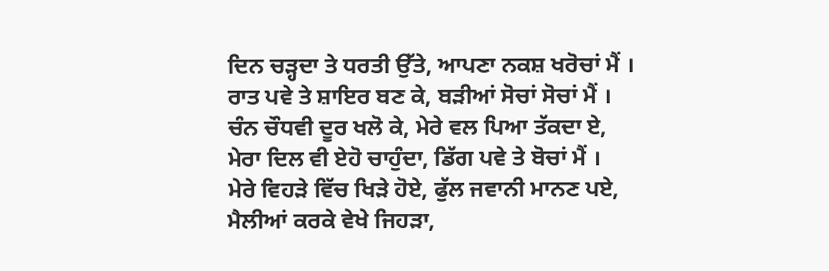ਦਿਨ ਚੜ੍ਹਦਾ ਤੇ ਧਰਤੀ ਉੱਤੇ, ਆਪਣਾ ਨਕਸ਼ ਖਰੋਚਾਂ ਮੈਂ ।
ਰਾਤ ਪਵੇ ਤੇ ਸ਼ਾਇਰ ਬਣ ਕੇ, ਬੜੀਆਂ ਸੋਚਾਂ ਸੋਚਾਂ ਮੈਂ ।
ਚੰਨ ਚੌਧਵੀ ਦੂਰ ਖਲੋ ਕੇ, ਮੇਰੇ ਵਲ ਪਿਆ ਤੱਕਦਾ ਏ,
ਮੇਰਾ ਦਿਲ ਵੀ ਏਹੋ ਚਾਹੁੰਦਾ, ਡਿੱਗ ਪਵੇ ਤੇ ਬੋਚਾਂ ਮੈਂ ।
ਮੇਰੇ ਵਿਹੜੇ ਵਿੱਚ ਖਿੜੇ ਹੋਏ, ਫੁੱਲ ਜਵਾਨੀ ਮਾਨਣ ਪਏ,
ਮੈਲੀਆਂ ਕਰਕੇ ਵੇਖੇ ਜਿਹੜਾ,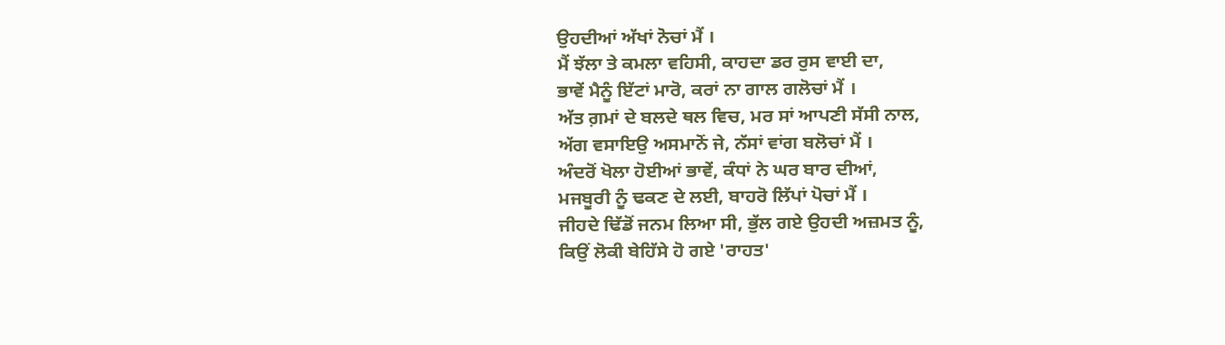ਉਹਦੀਆਂ ਅੱਖਾਂ ਨੋਚਾਂ ਮੈਂ ।
ਮੈਂ ਝੱਲਾ ਤੇ ਕਮਲਾ ਵਹਿਸੀ, ਕਾਹਦਾ ਡਰ ਰੁਸ ਵਾਈ ਦਾ,
ਭਾਵੇਂ ਮੈਨੂੰ ਇੱਟਾਂ ਮਾਰੋ, ਕਰਾਂ ਨਾ ਗਾਲ ਗਲੋਚਾਂ ਮੈਂ ।
ਅੱਤ ਗ਼ਮਾਂ ਦੇ ਬਲਦੇ ਥਲ ਵਿਚ, ਮਰ ਸਾਂ ਆਪਣੀ ਸੱਸੀ ਨਾਲ,
ਅੱਗ ਵਸਾਇਉ ਅਸਮਾਨੋਂ ਜੇ, ਨੱਸਾਂ ਵਾਂਗ ਬਲੋਚਾਂ ਮੈਂ ।
ਅੰਦਰੋਂ ਖੋਲਾ ਹੋਈਆਂ ਭਾਵੇਂ, ਕੰਧਾਂ ਨੇ ਘਰ ਬਾਰ ਦੀਆਂ,
ਮਜਬੂਰੀ ਨੂੰ ਢਕਣ ਦੇ ਲਈ, ਬਾਹਰੋ ਲਿੱਪਾਂ ਪੋਚਾਂ ਮੈਂ ।
ਜੀਹਦੇ ਢਿੱਡੋਂ ਜਨਮ ਲਿਆ ਸੀ, ਭੁੱਲ ਗਏ ਉਹਦੀ ਅਜ਼ਮਤ ਨੂੰ,
ਕਿਉਂ ਲੋਕੀ ਬੇਹਿੱਸੇ ਹੋ ਗਏ 'ਰਾਹਤ'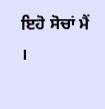ਇਹੋ ਸੋਚਾਂ ਮੈਂ ।